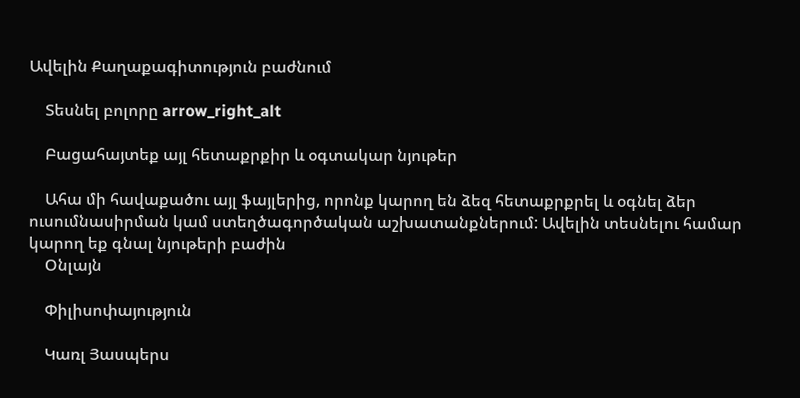Ավելին Քաղաքագիտություն բաժնում

    Տեսնել բոլորը arrow_right_alt

    Բացահայտեք այլ հետաքրքիր և օգտակար նյութեր

    Ահա մի հավաքածու այլ ֆայլերից, որոնք կարող են ձեզ հետաքրքրել և օգնել ձեր ուսումնասիրման կամ ստեղծագործական աշխատանքներում: Ավելին տեսնելու համար կարող եք գնալ նյութերի բաժին
    Օնլայն

    Փիլիսոփայություն

    Կառլ Յասպերս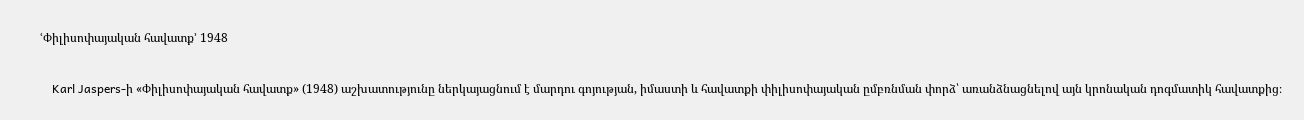ՙՓիլիսոփայական հավատք՚ 1948

    Karl Jaspers-ի «Փիլիսոփայական հավատք» (1948) աշխատությունը ներկայացնում է մարդու գոյության, իմաստի և հավատքի փիլիսոփայական ըմբռնման փորձ՝ առանձնացնելով այն կրոնական դոգմատիկ հավատքից։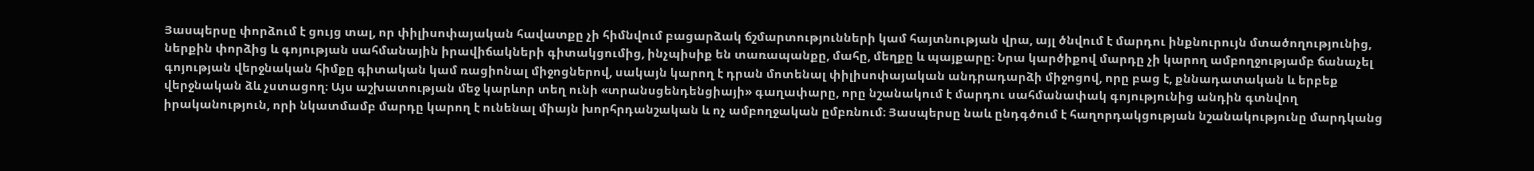Յասպերսը փորձում է ցույց տալ, որ փիլիսոփայական հավատքը չի հիմնվում բացարձակ ճշմարտությունների կամ հայտնության վրա, այլ ծնվում է մարդու ինքնուրույն մտածողությունից, ներքին փորձից և գոյության սահմանային իրավիճակների գիտակցումից, ինչպիսիք են տառապանքը, մահը, մեղքը և պայքարը։ Նրա կարծիքով մարդը չի կարող ամբողջությամբ ճանաչել գոյության վերջնական հիմքը գիտական կամ ռացիոնալ միջոցներով, սակայն կարող է դրան մոտենալ փիլիսոփայական անդրադարձի միջոցով, որը բաց է, քննադատական և երբեք վերջնական ձև չստացող։ Այս աշխատության մեջ կարևոր տեղ ունի «տրանսցենդենցիայի» գաղափարը, որը նշանակում է մարդու սահմանափակ գոյությունից անդին գտնվող իրականություն, որի նկատմամբ մարդը կարող է ունենալ միայն խորհրդանշական և ոչ ամբողջական ըմբռնում։ Յասպերսը նաև ընդգծում է հաղորդակցության նշանակությունը մարդկանց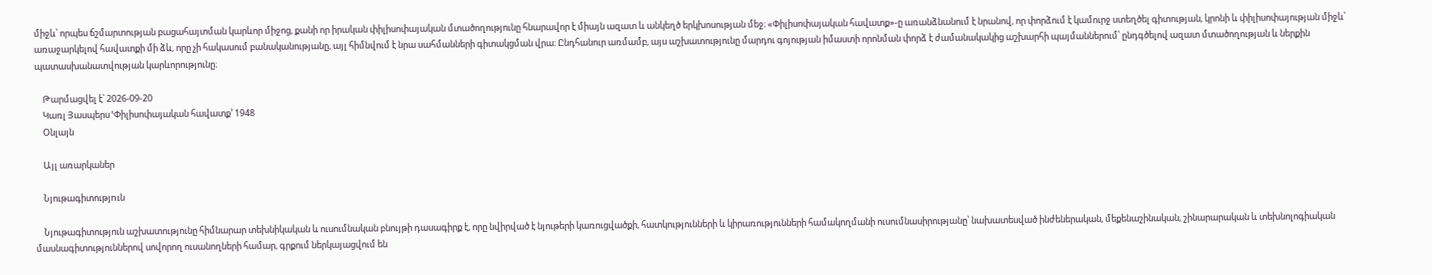միջև՝ որպես ճշմարտության բացահայտման կարևոր միջոց, քանի որ իրական փիլիսոփայական մտածողությունը հնարավոր է միայն ազատ և անկեղծ երկխոսության մեջ։ «Փիլիսոփայական հավատք»-ը առանձնանում է նրանով, որ փորձում է կամուրջ ստեղծել գիտության, կրոնի և փիլիսոփայության միջև՝ առաջարկելով հավատքի մի ձև, որը չի հակասում բանականությանը, այլ հիմնվում է նրա սահմանների գիտակցման վրա։ Ընդհանուր առմամբ, այս աշխատությունը մարդու գոյության իմաստի որոնման փորձ է ժամանակակից աշխարհի պայմաններում՝ ընդգծելով ազատ մտածողության և ներքին պատասխանատվության կարևորությունը։

    Թարմացվել է՝ 2026-09-20
    Կառլ Յասպերս ՙՓիլիսոփայական հավատք՚ 1948
    Օնլայն

    Այլ առարկաներ

    Նյութագիտությnւն

    Նյութագիտություն աշխատությունը հիմնարար տեխնիկական և ուսումնական բնույթի դասագիրք է, որը նվիրված է նյութերի կառուցվածքի, հատկությունների և կիրառությունների համակողմանի ուսումնասիրությանը՝ նախատեսված ինժեներական, մեքենաշինական, շինարարական և տեխնոլոգիական մասնագիտություններով սովորող ուսանողների համար, գրքում ներկայացվում են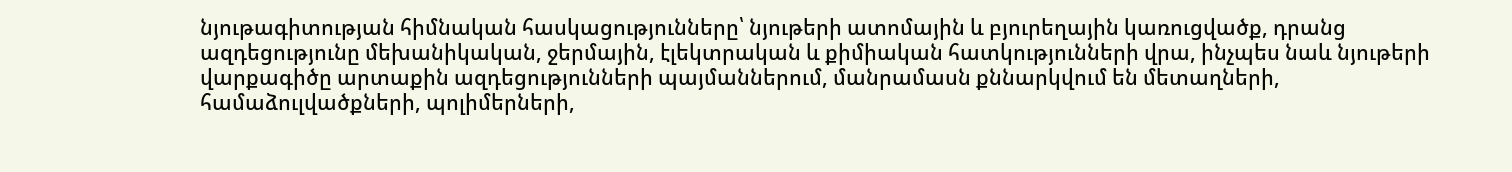նյութագիտության հիմնական հասկացությունները՝ նյութերի ատոմային և բյուրեղային կառուցվածք, դրանց ազդեցությունը մեխանիկական, ջերմային, էլեկտրական և քիմիական հատկությունների վրա, ինչպես նաև նյութերի վարքագիծը արտաքին ազդեցությունների պայմաններում, մանրամասն քննարկվում են մետաղների, համաձուլվածքների, պոլիմերների,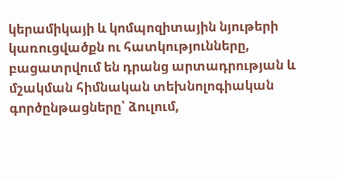կերամիկայի և կոմպոզիտային նյութերի կառուցվածքն ու հատկությունները, բացատրվում են դրանց արտադրության և մշակման հիմնական տեխնոլոգիական գործընթացները՝ ձուլում,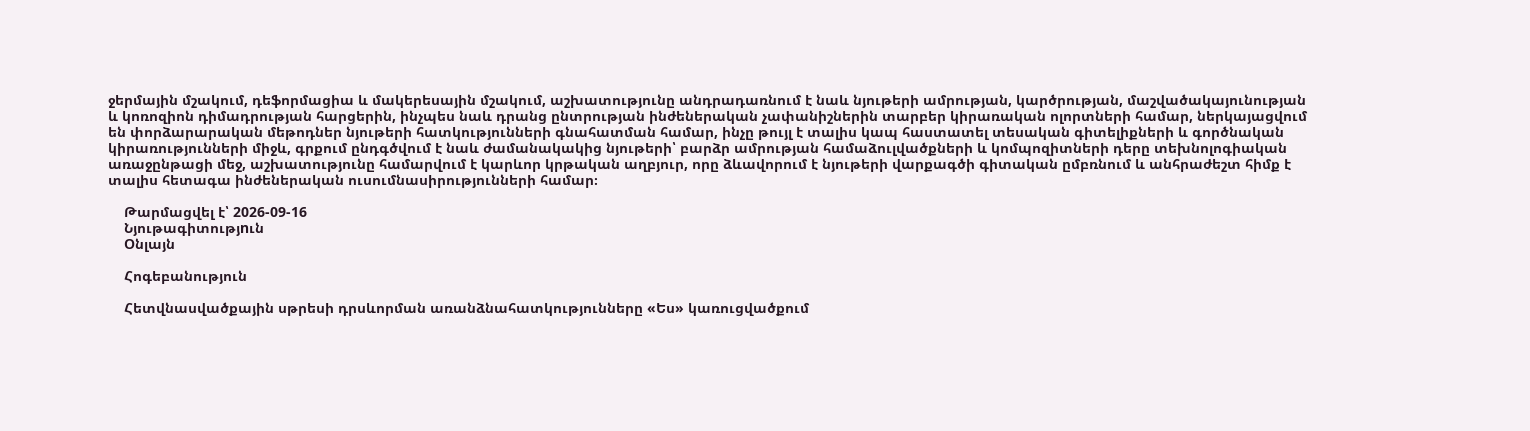ջերմային մշակում, դեֆորմացիա և մակերեսային մշակում, աշխատությունը անդրադառնում է նաև նյութերի ամրության, կարծրության, մաշվածակայունության և կոռոզիոն դիմադրության հարցերին, ինչպես նաև դրանց ընտրության ինժեներական չափանիշներին տարբեր կիրառական ոլորտների համար, ներկայացվում են փորձարարական մեթոդներ նյութերի հատկությունների գնահատման համար, ինչը թույլ է տալիս կապ հաստատել տեսական գիտելիքների և գործնական կիրառությունների միջև, գրքում ընդգծվում է նաև ժամանակակից նյութերի՝ բարձր ամրության համաձուլվածքների և կոմպոզիտների դերը տեխնոլոգիական առաջընթացի մեջ, աշխատությունը համարվում է կարևոր կրթական աղբյուր, որը ձևավորում է նյութերի վարքագծի գիտական ըմբռնում և անհրաժեշտ հիմք է տալիս հետագա ինժեներական ուսումնասիրությունների համար։

    Թարմացվել է՝ 2026-09-16
    Նյութագիտությnւն
    Օնլայն

    Հոգեբանություն

    Հետվնասվածքային սթրեսի դրսևորման առանձնահատկությունները «Ես» կառուցվածքում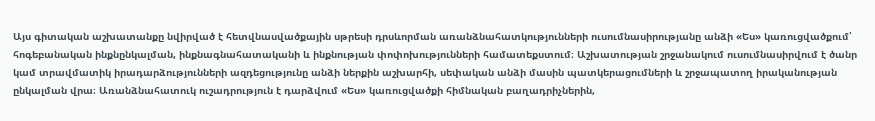Այս գիտական աշխատանքը նվիրված է հետվնասվածքային սթրեսի դրսևորման առանձնահատկությունների ուսումնասիրությանը անձի «Ես» կառուցվածքում՝ հոգեբանական ինքնընկալման, ինքնագնահատականի և ինքնության փոփոխությունների համատեքստում։ Աշխատության շրջանակում ուսումնասիրվում է ծանր կամ տրավմատիկ իրադարձությունների ազդեցությունը անձի ներքին աշխարհի, սեփական անձի մասին պատկերացումների և շրջապատող իրականության ընկալման վրա։ Առանձնահատուկ ուշադրություն է դարձվում «Ես» կառուցվածքի հիմնական բաղադրիչներին,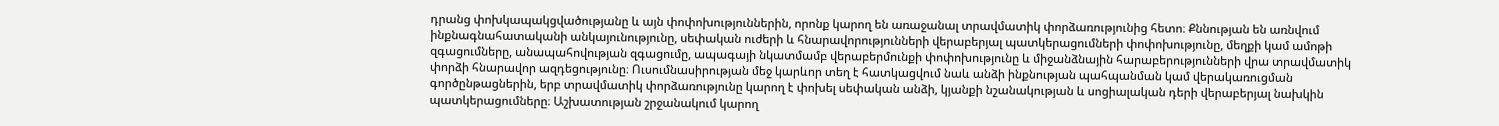դրանց փոխկապակցվածությանը և այն փոփոխություններին, որոնք կարող են առաջանալ տրավմատիկ փորձառությունից հետո։ Քննության են առնվում ինքնագնահատականի անկայունությունը, սեփական ուժերի և հնարավորությունների վերաբերյալ պատկերացումների փոփոխությունը, մեղքի կամ ամոթի զգացումները, անապահովության զգացումը, ապագայի նկատմամբ վերաբերմունքի փոփոխությունը և միջանձնային հարաբերությունների վրա տրավմատիկ փորձի հնարավոր ազդեցությունը։ Ուսումնասիրության մեջ կարևոր տեղ է հատկացվում նաև անձի ինքնության պահպանման կամ վերակառուցման գործընթացներին, երբ տրավմատիկ փորձառությունը կարող է փոխել սեփական անձի, կյանքի նշանակության և սոցիալական դերի վերաբերյալ նախկին պատկերացումները։ Աշխատության շրջանակում կարող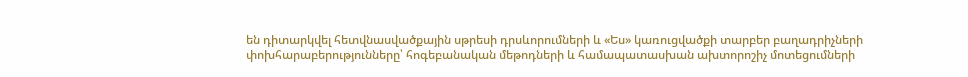են դիտարկվել հետվնասվածքային սթրեսի դրսևորումների և «Ես» կառուցվածքի տարբեր բաղադրիչների փոխհարաբերությունները՝ հոգեբանական մեթոդների և համապատասխան ախտորոշիչ մոտեցումների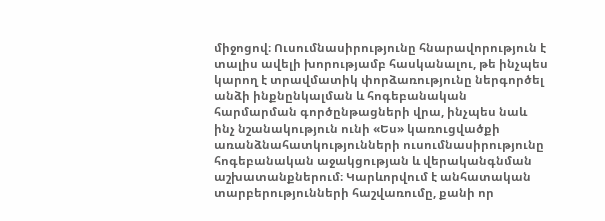միջոցով։ Ուսումնասիրությունը հնարավորություն է տալիս ավելի խորությամբ հասկանալու, թե ինչպես կարող է տրավմատիկ փորձառությունը ներգործել անձի ինքնընկալման և հոգեբանական հարմարման գործընթացների վրա, ինչպես նաև ինչ նշանակություն ունի «Ես» կառուցվածքի առանձնահատկությունների ուսումնասիրությունը հոգեբանական աջակցության և վերականգնման աշխատանքներում։ Կարևորվում է անհատական տարբերությունների հաշվառումը, քանի որ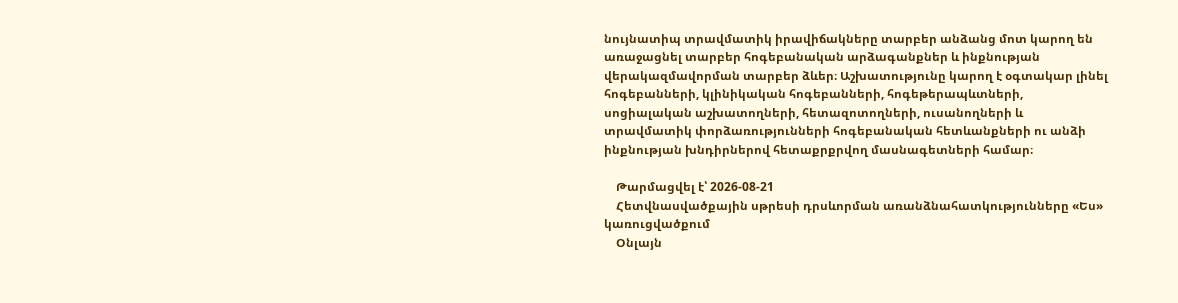նույնատիպ տրավմատիկ իրավիճակները տարբեր անձանց մոտ կարող են առաջացնել տարբեր հոգեբանական արձագանքներ և ինքնության վերակազմավորման տարբեր ձևեր։ Աշխատությունը կարող է օգտակար լինել հոգեբանների, կլինիկական հոգեբանների, հոգեթերապևտների, սոցիալական աշխատողների, հետազոտողների, ուսանողների և տրավմատիկ փորձառությունների հոգեբանական հետևանքների ու անձի ինքնության խնդիրներով հետաքրքրվող մասնագետների համար։

    Թարմացվել է՝ 2026-08-21
    Հետվնասվածքային սթրեսի դրսևորման առանձնահատկությունները «Ես» կառուցվածքում
    Օնլայն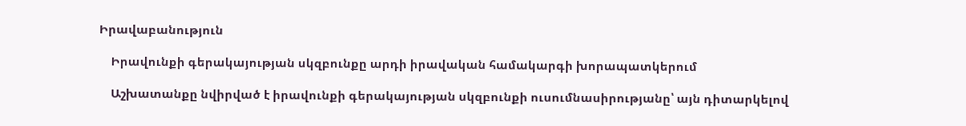Իրավաբանություն

    Իրավունքի գերակայության սկզբունքը արդի իրավական համակարգի խորապատկերում

    Աշխատանքը նվիրված է իրավունքի գերակայության սկզբունքի ուսումնասիրությանը՝ այն դիտարկելով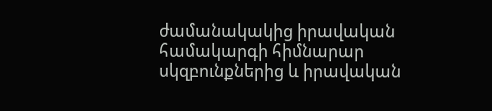ժամանակակից իրավական համակարգի հիմնարար սկզբունքներից և իրավական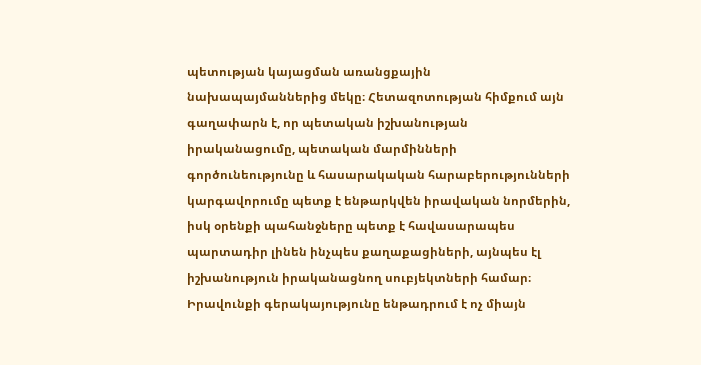պետության կայացման առանցքային նախապայմաններից մեկը։ Հետազոտության հիմքում այն գաղափարն է, որ պետական իշխանության իրականացումը, պետական մարմինների գործունեությունը և հասարակական հարաբերությունների կարգավորումը պետք է ենթարկվեն իրավական նորմերին, իսկ օրենքի պահանջները պետք է հավասարապես պարտադիր լինեն ինչպես քաղաքացիների, այնպես էլ իշխանություն իրականացնող սուբյեկտների համար։ Իրավունքի գերակայությունը ենթադրում է ոչ միայն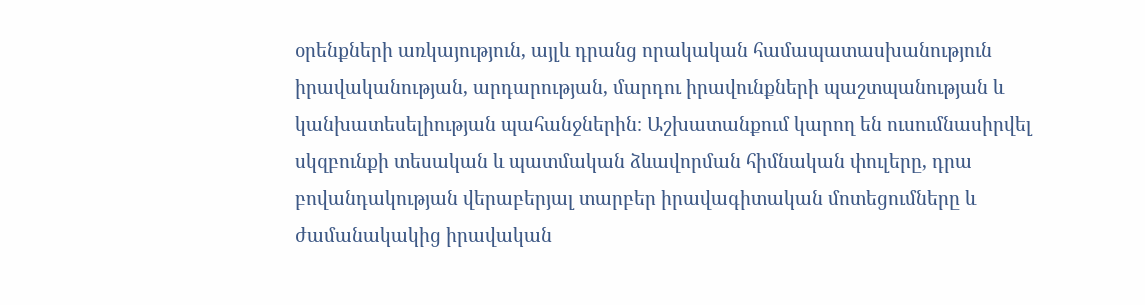օրենքների առկայություն, այլև դրանց որակական համապատասխանություն իրավականության, արդարության, մարդու իրավունքների պաշտպանության և կանխատեսելիության պահանջներին։ Աշխատանքում կարող են ուսումնասիրվել սկզբունքի տեսական և պատմական ձևավորման հիմնական փուլերը, դրա բովանդակության վերաբերյալ տարբեր իրավագիտական մոտեցումները և ժամանակակից իրավական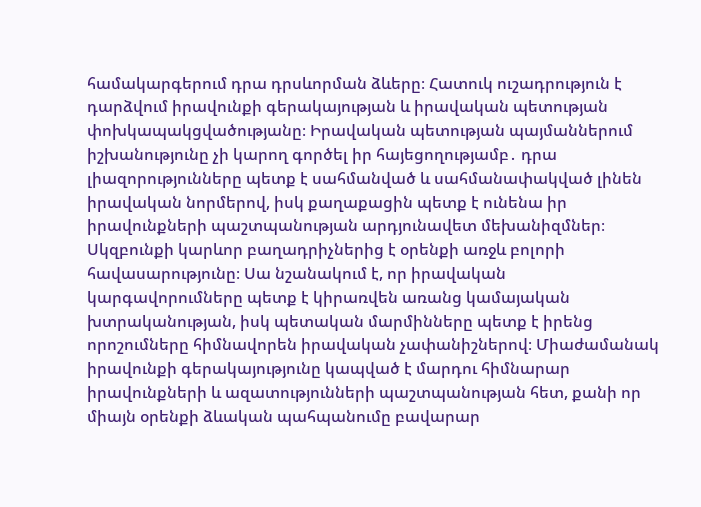համակարգերում դրա դրսևորման ձևերը։ Հատուկ ուշադրություն է դարձվում իրավունքի գերակայության և իրավական պետության փոխկապակցվածությանը։ Իրավական պետության պայմաններում իշխանությունը չի կարող գործել իր հայեցողությամբ․ դրա լիազորությունները պետք է սահմանված և սահմանափակված լինեն իրավական նորմերով, իսկ քաղաքացին պետք է ունենա իր իրավունքների պաշտպանության արդյունավետ մեխանիզմներ։ Սկզբունքի կարևոր բաղադրիչներից է օրենքի առջև բոլորի հավասարությունը։ Սա նշանակում է, որ իրավական կարգավորումները պետք է կիրառվեն առանց կամայական խտրականության, իսկ պետական մարմինները պետք է իրենց որոշումները հիմնավորեն իրավական չափանիշներով։ Միաժամանակ իրավունքի գերակայությունը կապված է մարդու հիմնարար իրավունքների և ազատությունների պաշտպանության հետ, քանի որ միայն օրենքի ձևական պահպանումը բավարար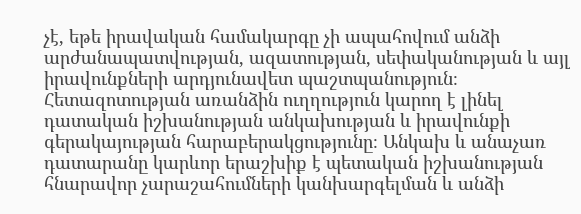չէ, եթե իրավական համակարգը չի ապահովում անձի արժանապատվության, ազատության, սեփականության և այլ իրավունքների արդյունավետ պաշտպանություն։ Հետազոտության առանձին ուղղություն կարող է լինել դատական իշխանության անկախության և իրավունքի գերակայության հարաբերակցությունը։ Անկախ և անաչառ դատարանը կարևոր երաշխիք է պետական իշխանության հնարավոր չարաշահումների կանխարգելման և անձի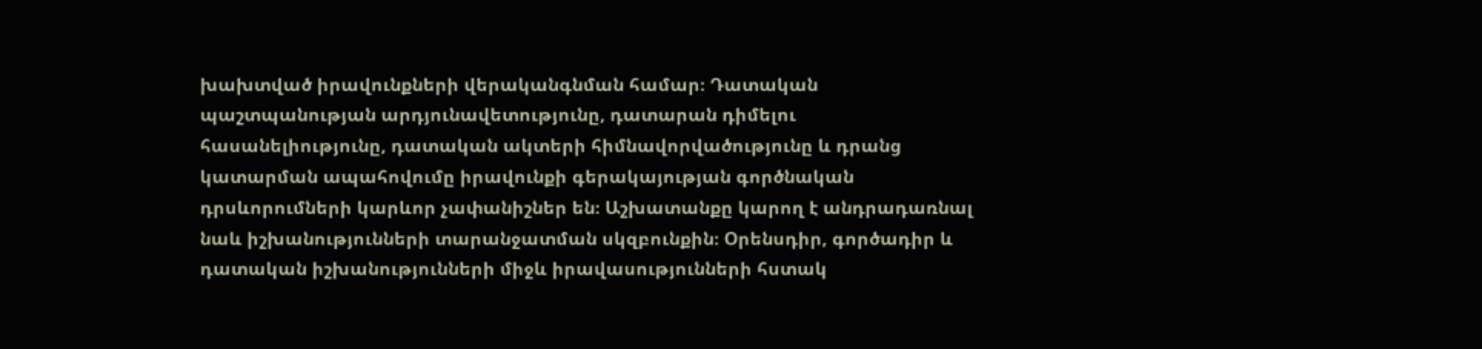խախտված իրավունքների վերականգնման համար։ Դատական պաշտպանության արդյունավետությունը, դատարան դիմելու հասանելիությունը, դատական ակտերի հիմնավորվածությունը և դրանց կատարման ապահովումը իրավունքի գերակայության գործնական դրսևորումների կարևոր չափանիշներ են։ Աշխատանքը կարող է անդրադառնալ նաև իշխանությունների տարանջատման սկզբունքին։ Օրենսդիր, գործադիր և դատական իշխանությունների միջև իրավասությունների հստակ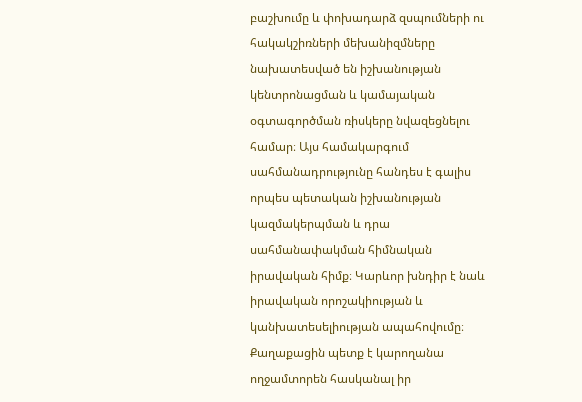բաշխումը և փոխադարձ զսպումների ու հակակշիռների մեխանիզմները նախատեսված են իշխանության կենտրոնացման և կամայական օգտագործման ռիսկերը նվազեցնելու համար։ Այս համակարգում սահմանադրությունը հանդես է գալիս որպես պետական իշխանության կազմակերպման և դրա սահմանափակման հիմնական իրավական հիմք։ Կարևոր խնդիր է նաև իրավական որոշակիության և կանխատեսելիության ապահովումը։ Քաղաքացին պետք է կարողանա ողջամտորեն հասկանալ իր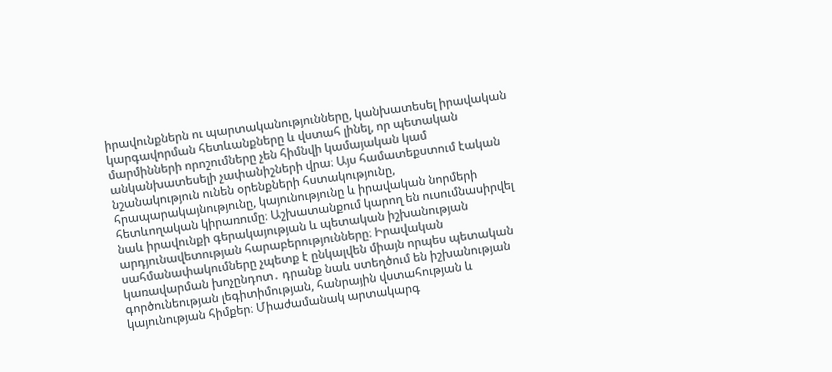իրավունքներն ու պարտականությունները, կանխատեսել իրավական կարգավորման հետևանքները և վստահ լինել, որ պետական մարմինների որոշումները չեն հիմնվի կամայական կամ անկանխատեսելի չափանիշների վրա։ Այս համատեքստում էական նշանակություն ունեն օրենքների հստակությունը, հրապարակայնությունը, կայունությունը և իրավական նորմերի հետևողական կիրառումը։ Աշխատանքում կարող են ուսումնասիրվել նաև իրավունքի գերակայության և պետական իշխանության արդյունավետության հարաբերությունները։ Իրավական սահմանափակումները չպետք է ընկալվեն միայն որպես պետական կառավարման խոչընդոտ․ դրանք նաև ստեղծում են իշխանության գործունեության լեգիտիմության, հանրային վստահության և կայունության հիմքեր։ Միաժամանակ արտակարգ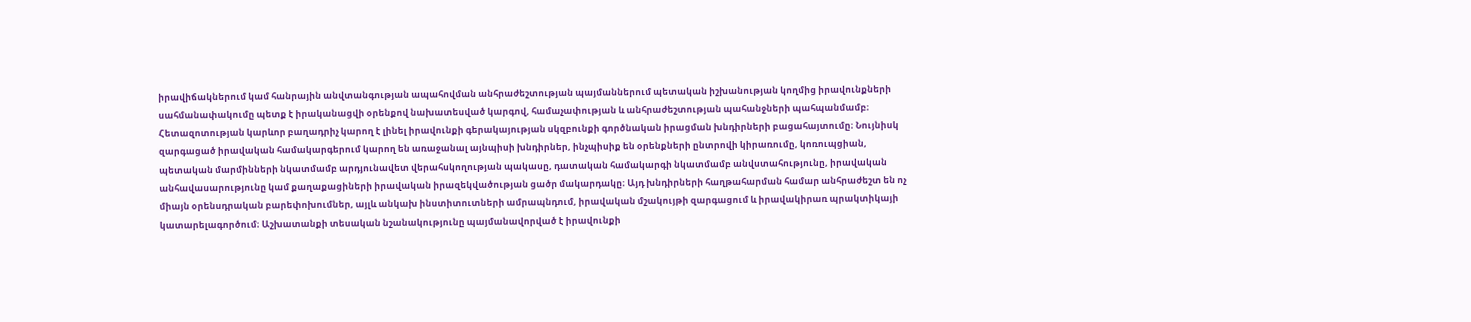իրավիճակներում կամ հանրային անվտանգության ապահովման անհրաժեշտության պայմաններում պետական իշխանության կողմից իրավունքների սահմանափակումը պետք է իրականացվի օրենքով նախատեսված կարգով, համաչափության և անհրաժեշտության պահանջների պահպանմամբ։ Հետազոտության կարևոր բաղադրիչ կարող է լինել իրավունքի գերակայության սկզբունքի գործնական իրացման խնդիրների բացահայտումը։ Նույնիսկ զարգացած իրավական համակարգերում կարող են առաջանալ այնպիսի խնդիրներ, ինչպիսիք են օրենքների ընտրովի կիրառումը, կոռուպցիան, պետական մարմինների նկատմամբ արդյունավետ վերահսկողության պակասը, դատական համակարգի նկատմամբ անվստահությունը, իրավական անհավասարությունը կամ քաղաքացիների իրավական իրազեկվածության ցածր մակարդակը։ Այդ խնդիրների հաղթահարման համար անհրաժեշտ են ոչ միայն օրենսդրական բարեփոխումներ, այլև անկախ ինստիտուտների ամրապնդում, իրավական մշակույթի զարգացում և իրավակիրառ պրակտիկայի կատարելագործում։ Աշխատանքի տեսական նշանակությունը պայմանավորված է իրավունքի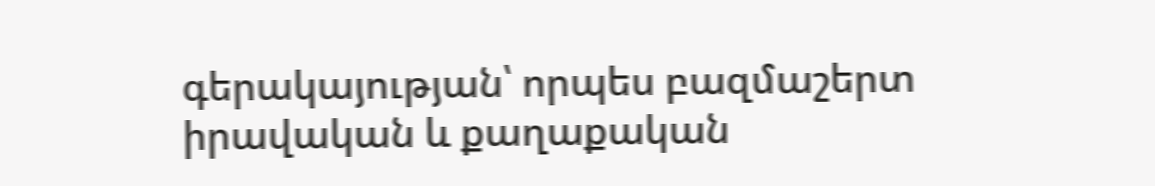գերակայության՝ որպես բազմաշերտ իրավական և քաղաքական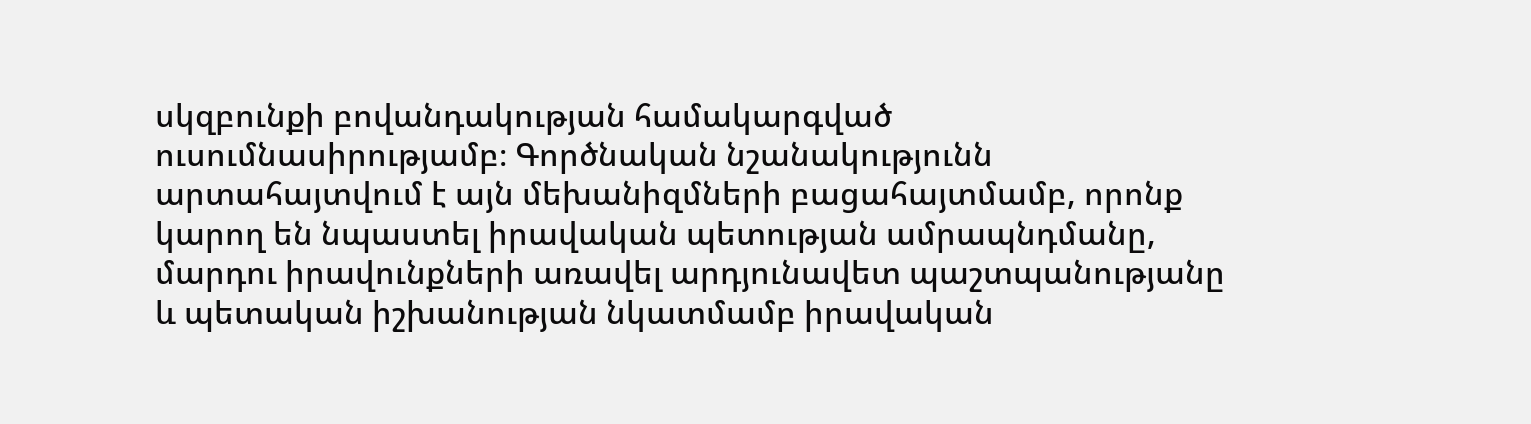սկզբունքի բովանդակության համակարգված ուսումնասիրությամբ։ Գործնական նշանակությունն արտահայտվում է այն մեխանիզմների բացահայտմամբ, որոնք կարող են նպաստել իրավական պետության ամրապնդմանը, մարդու իրավունքների առավել արդյունավետ պաշտպանությանը և պետական իշխանության նկատմամբ իրավական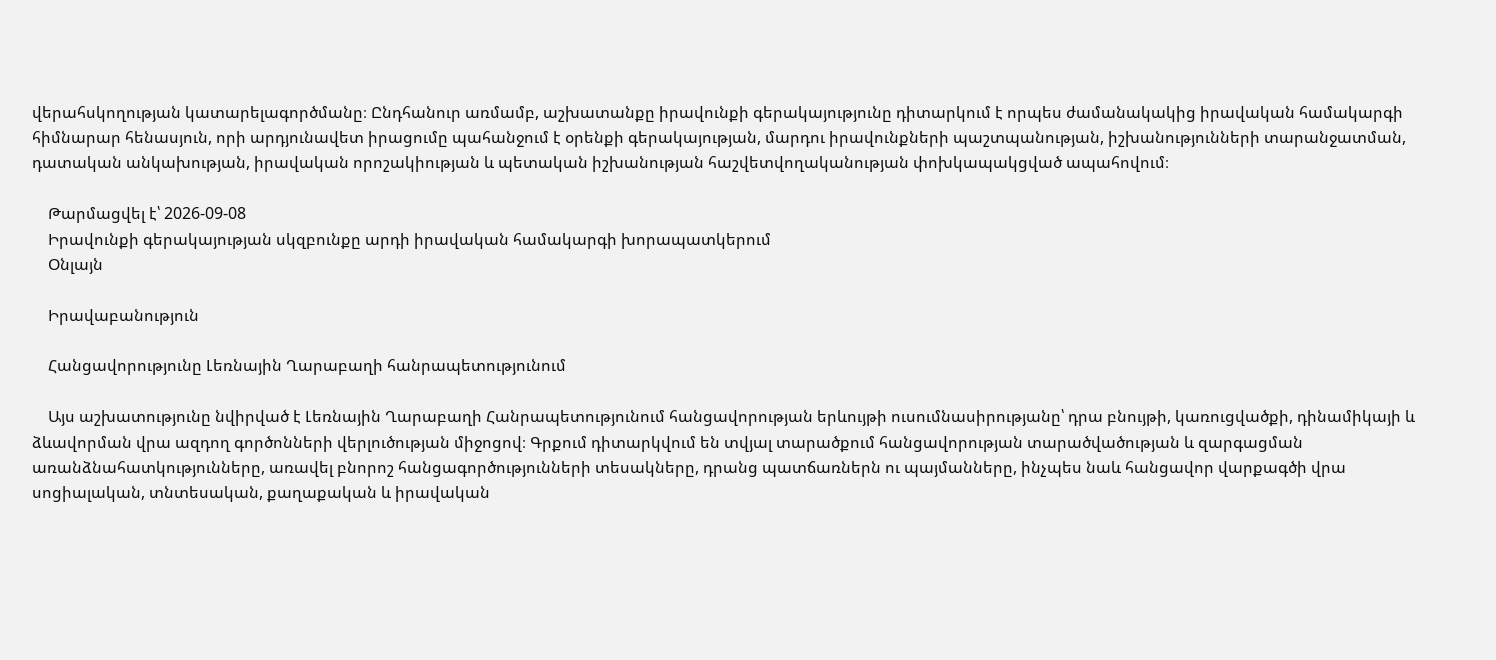վերահսկողության կատարելագործմանը։ Ընդհանուր առմամբ, աշխատանքը իրավունքի գերակայությունը դիտարկում է որպես ժամանակակից իրավական համակարգի հիմնարար հենասյուն, որի արդյունավետ իրացումը պահանջում է օրենքի գերակայության, մարդու իրավունքների պաշտպանության, իշխանությունների տարանջատման, դատական անկախության, իրավական որոշակիության և պետական իշխանության հաշվետվողականության փոխկապակցված ապահովում։

    Թարմացվել է՝ 2026-09-08
    Իրավունքի գերակայության սկզբունքը արդի իրավական համակարգի խորապատկերում
    Օնլայն

    Իրավաբանություն

    Հանցավորությունը Լեռնային Ղարաբաղի հանրապետությունում

    Այս աշխատությունը նվիրված է Լեռնային Ղարաբաղի Հանրապետությունում հանցավորության երևույթի ուսումնասիրությանը՝ դրա բնույթի, կառուցվածքի, դինամիկայի և ձևավորման վրա ազդող գործոնների վերլուծության միջոցով։ Գրքում դիտարկվում են տվյալ տարածքում հանցավորության տարածվածության և զարգացման առանձնահատկությունները, առավել բնորոշ հանցագործությունների տեսակները, դրանց պատճառներն ու պայմանները, ինչպես նաև հանցավոր վարքագծի վրա սոցիալական, տնտեսական, քաղաքական և իրավական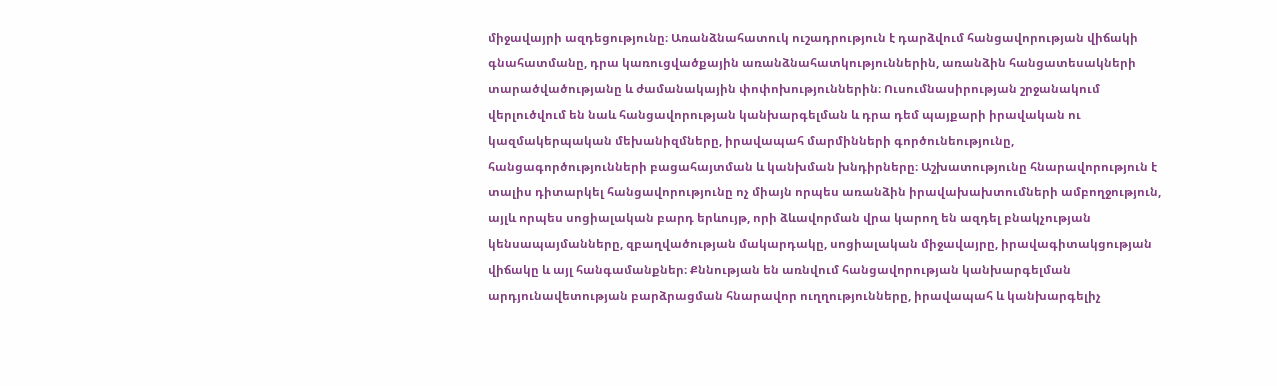միջավայրի ազդեցությունը։ Առանձնահատուկ ուշադրություն է դարձվում հանցավորության վիճակի գնահատմանը, դրա կառուցվածքային առանձնահատկություններին, առանձին հանցատեսակների տարածվածությանը և ժամանակային փոփոխություններին։ Ուսումնասիրության շրջանակում վերլուծվում են նաև հանցավորության կանխարգելման և դրա դեմ պայքարի իրավական ու կազմակերպական մեխանիզմները, իրավապահ մարմինների գործունեությունը, հանցագործությունների բացահայտման և կանխման խնդիրները։ Աշխատությունը հնարավորություն է տալիս դիտարկել հանցավորությունը ոչ միայն որպես առանձին իրավախախտումների ամբողջություն, այլև որպես սոցիալական բարդ երևույթ, որի ձևավորման վրա կարող են ազդել բնակչության կենսապայմանները, զբաղվածության մակարդակը, սոցիալական միջավայրը, իրավագիտակցության վիճակը և այլ հանգամանքներ։ Քննության են առնվում հանցավորության կանխարգելման արդյունավետության բարձրացման հնարավոր ուղղությունները, իրավապահ և կանխարգելիչ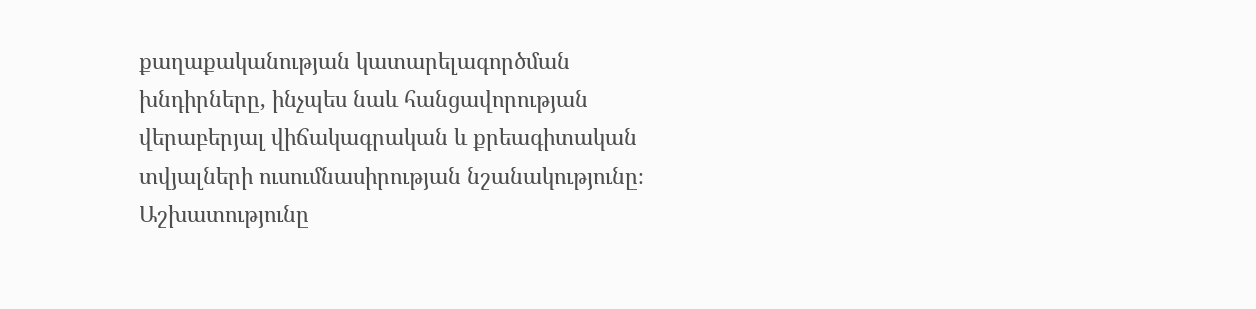քաղաքականության կատարելագործման խնդիրները, ինչպես նաև հանցավորության վերաբերյալ վիճակագրական և քրեագիտական տվյալների ուսումնասիրության նշանակությունը։ Աշխատությունը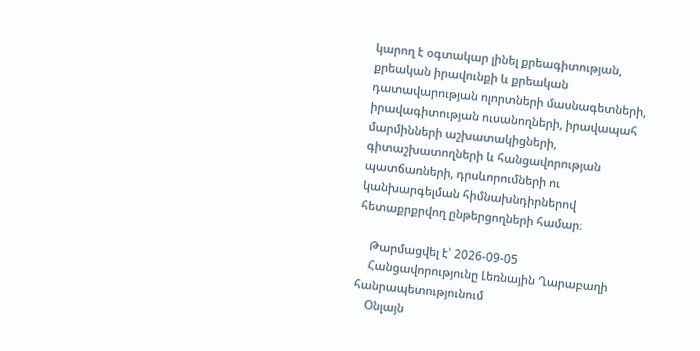կարող է օգտակար լինել քրեագիտության, քրեական իրավունքի և քրեական դատավարության ոլորտների մասնագետների, իրավագիտության ուսանողների, իրավապահ մարմինների աշխատակիցների, գիտաշխատողների և հանցավորության պատճառների, դրսևորումների ու կանխարգելման հիմնախնդիրներով հետաքրքրվող ընթերցողների համար։

    Թարմացվել է՝ 2026-09-05
    Հանցավորությունը Լեռնային Ղարաբաղի հանրապետությունում
    Օնլայն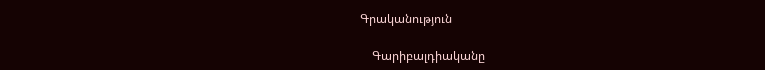Գրականություն

    Գարիբալդիականը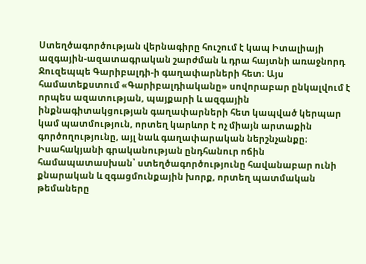Ստեղծագործության վերնագիրը հուշում է կապ Իտալիայի ազգային-ազատագրական շարժման և դրա հայտնի առաջնորդ Ջուզեպպե Գարիբալդի-ի գաղափարների հետ։ Այս համատեքստում «Գարիբալդիականը» սովորաբար ընկալվում է որպես ազատության, պայքարի և ազգային ինքնագիտակցության գաղափարների հետ կապված կերպար կամ պատմություն, որտեղ կարևոր է ոչ միայն արտաքին գործողությունը, այլ նաև գաղափարական ներշնչանքը։ Իսահակյանի գրականության ընդհանուր ոճին համապատասխան՝ ստեղծագործությունը հավանաբար ունի քնարական և զգացմունքային խորք, որտեղ պատմական թեմաները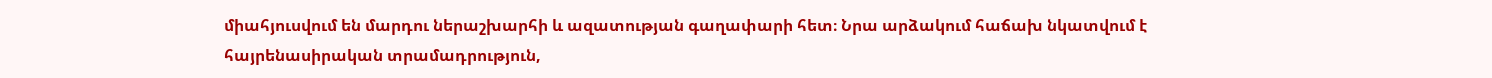միահյուսվում են մարդու ներաշխարհի և ազատության գաղափարի հետ։ Նրա արձակում հաճախ նկատվում է հայրենասիրական տրամադրություն,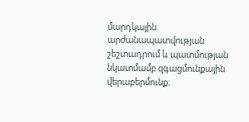մարդկային արժանապատվության շեշտադրում և պատմության նկատմամբ զգացմունքային վերաբերմունք։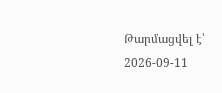Թարմացվել է՝ 2026-09-11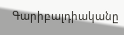Գարիբալդիականը